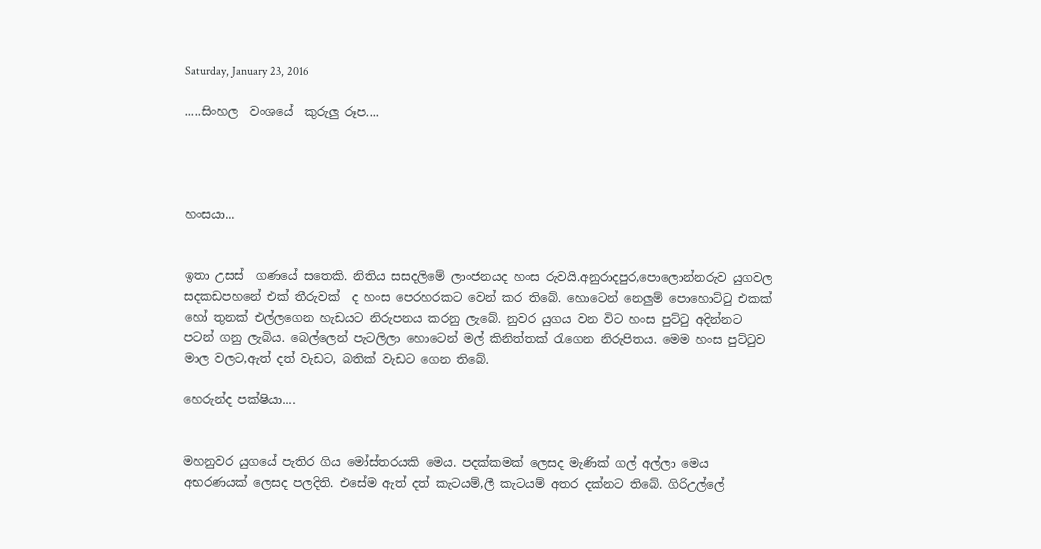Saturday, January 23, 2016

.....සිංහල  වංශයේ  කුරුලු රූප....




හංසයා...


ඉතා උසස්  ගණයේ සතෙකි. නිතිය සසදලිමේ ලාංජනයද හංස රුවයි.අනුරාදපුර,පොලොන්නරුව යුගවල සදකඩපහනේ එක් තීරුවක්  ද හංස පෙරහරකට වෙන් කර තිබේ. හොටෙන් නෙලුම් පොහොට්ටු එකක් හෝ තුනක් එල්ලගෙන හැඩයට නිරුපනය කරනු ලැබේ. නුවර යුගය වන විට හංස පුට්ටු අදින්නට පටන් ගනු ලැබිය. බෙල්ලෙන් පැටලිලා හොටෙන් මල් කිනිත්තක් රැගෙන නිරුපිතය. මෙම හංස පුට්ටුව මාල වලට,ඇත් දත් වැඩට, බතික් වැඩට ගෙන තිබේ.

හෙරුන්ද පක්ෂියා....


මහනුවර යුගයේ පැතිර ගිය මෝස්තරයකි මෙය. පදක්කමක් ලෙසද මැණික් ගල් අල්ලා මෙය අභරණයක් ලෙසද පලදිති. එසේම ඇත් දත් කැටයම්,ලී කැටයම් අතර දක්නට තිබේ. ගිරිඋල්ලේ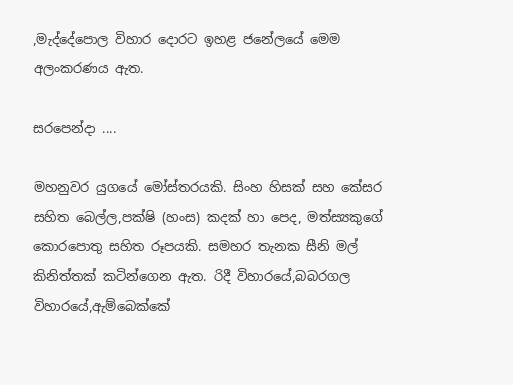,මැද්දේපොල විහාර දොරට ඉහළ ජනේලයේ මෙම අලංකරණය ඇත.

සරපෙන්දා ....

මහනුවර යුගයේ මෝස්තරයකි. සිංහ හිසක් සහ කේසර සහිත බෙල්ල,පක්ෂි (හංස) කදක් හා පෙද, මත්ස්‍යකුගේ කොරපොතු සහිත රූපයකි. සමහර තැනක සීනි මල් කිනිත්තක් කටින්ගෙන ඇත. රිදී විහාරයේ,බබරගල විහාරයේ,ඇම්බෙක්කේ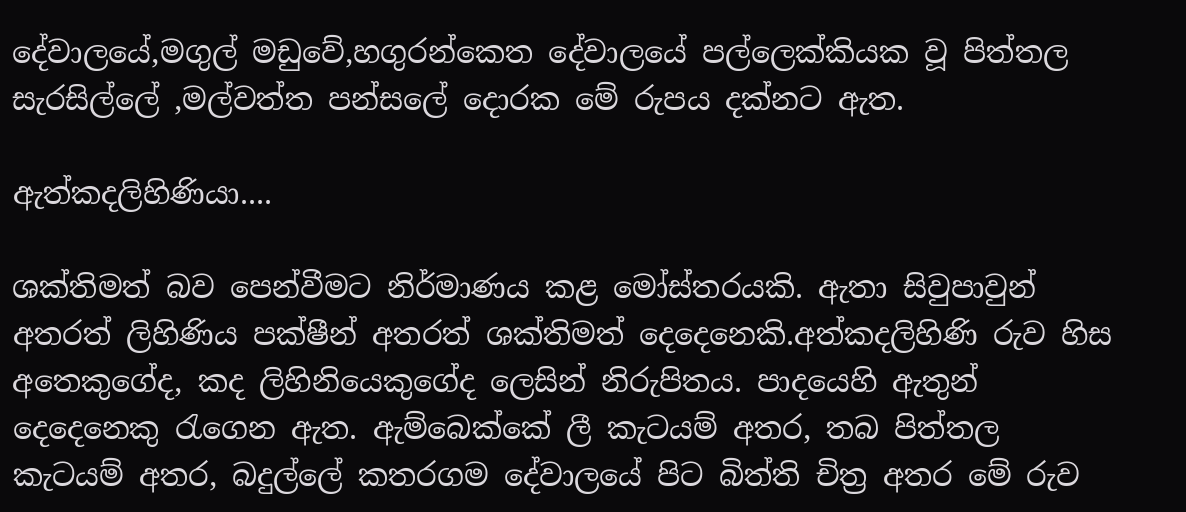දේවාලයේ,මගුල් මඩුවේ,හගුරන්කෙත දේවාලයේ පල්ලෙක්කියක වූ පිත්තල සැරසිල්ලේ ,මල්වත්ත පන්සලේ දොරක මේ රුපය දක්නට ඇත.

ඇත්කදලිහිණියා....

ශක්තිමත් බව පෙන්වීමට නිර්මාණය කළ මෝස්තරයකි. ඇතා සිවුපාවුන් අතරත් ලිහිණිය පක්ෂීන් අතරත් ශක්තිමත් දෙදෙනෙකි.අත්කදලිහිණි රුව හිස අතෙකුගේද, කද ලිහිනියෙකුගේද ලෙසින් නිරුපිතය. පාදයෙහි ඇතුන් දෙදෙනෙකු රැගෙන ඇත. ඇම්බෙක්කේ ලී කැටයම් අතර, තබ පිත්තල කැටයම් අතර, බදුල්ලේ කතරගම දේවාලයේ පිට බිත්ති චිත්‍ර අතර මේ රුව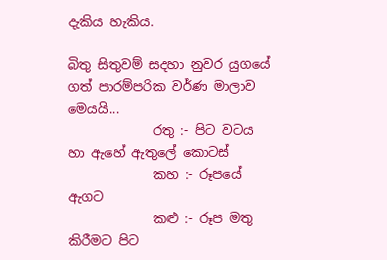දැකිය හැකිය.

බිතු සිතුවම් සදහා නුවර යුගයේ ගත් පාරම්පරික වර්ණ මාලාව මෙයයි...
             රතු :- පිට වටය හා ඇහේ ඇතුලේ කොටස්
             කහ :- රූපයේ ඇගට
             කළු :- රූප මතු කිරීමට පිට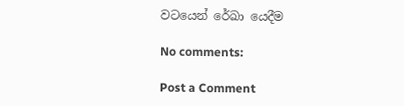වටයෙන් රේඛා යෙදීම

No comments:

Post a Comment